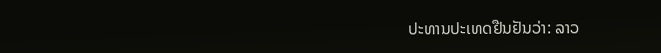ປະທານປະເທດຢືນຢັນວ່າ: ລາວ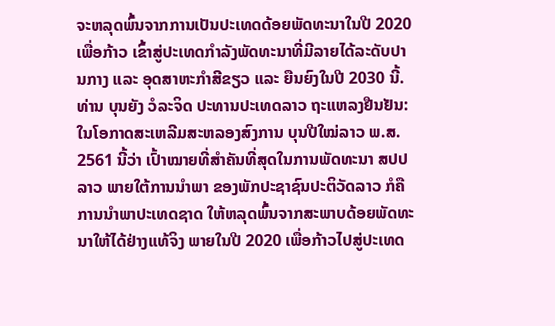ຈະຫລຸດພົ້ນຈາກການເປັນປະເທດດ້ອຍພັດທະນາໃນປີ 2020 ເພື່ອກ້າວ ເຂົ້າສູ່ປະເທດກໍາລັງພັດທະນາທີ່ມີລາຍໄດ້ລະດັບປານກາງ ແລະ ອຸດສາຫະກໍາສີຂຽວ ແລະ ຍືນຍົງໃນປີ 2030 ນີ້.
ທ່ານ ບຸນຍັງ ວໍລະຈິດ ປະທານປະເທດລາວ ຖະແຫລງຢືນຢັນ: ໃນໂອກາດສະເຫລີມສະຫລອງສົງການ ບຸນປີໃໝ່ລາວ ພ.ສ. 2561 ນີ້ວ່າ ເປົ້າໝາຍທີ່ສໍາຄັນທີ່ສຸດໃນການພັດທະນາ ສປປ ລາວ ພາຍໃຕ້ການນໍາພາ ຂອງພັກປະຊາຊົນປະຕິວັດລາວ ກໍຄືການນໍາພາປະເທດຊາດ ໃຫ້ຫລຸດພົ້ນຈາກສະພາບດ້ອຍພັດທະນາໃຫ້ໄດ້ຢ່າງແທ້ຈິງ ພາຍໃນປີ 2020 ເພື່ອກ້າວໄປສູ່ປະເທດ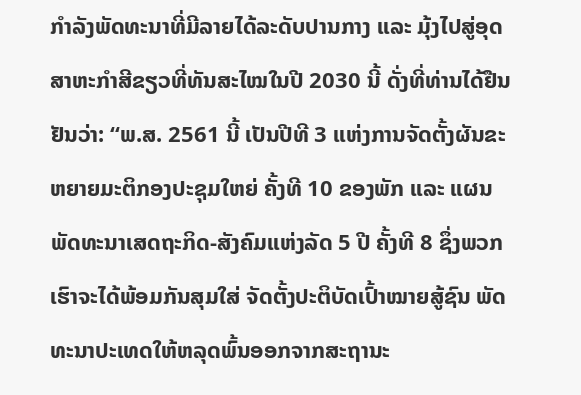ກໍາລັງພັດທະນາທີ່ມີລາຍໄດ້ລະດັບປານກາງ ແລະ ມຸ້ງໄປສູ່ອຸດສາຫະກໍາສີຂຽວທີ່ທັນສະໄໝໃນປີ 2030 ນີ້ ດັ່ງທີ່ທ່ານໄດ້ຢືນຢັນວ່າ: “ພ.ສ. 2561 ນີ້ ເປັນປີທີ 3 ແຫ່ງການຈັດຕັ້ງຜັນຂະຫຍາຍມະຕິກອງປະຊຸມໃຫຍ່ ຄັ້ງທີ 10 ຂອງພັກ ແລະ ແຜນພັດທະນາເສດຖະກິດ-ສັງຄົມແຫ່ງລັດ 5 ປີ ຄັ້ງທີ 8 ຊຶ່ງພວກເຮົາຈະໄດ້ພ້ອມກັນສຸມໃສ່ ຈັດຕັ້ງປະຕິບັດເປົ້າໝາຍສູ້ຊົນ ພັດທະນາປະເທດໃຫ້ຫລຸດພົ້ນອອກຈາກສະຖານະ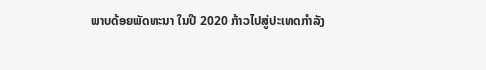ພາບດ້ອຍພັດທະນາ ໃນປີ 2020 ກ້າວໄປສູ່ປະເທດກໍາລັງ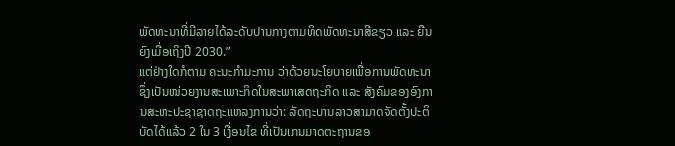ພັດທະນາທີ່ມີລາຍໄດ້ລະດັບປານກາງຕາມທິດພັດທະນາສີຂຽວ ແລະ ຍືນຍົງເມື່ອເຖິງປີ 2030.”
ແຕ່ຢ່າງໃດກໍຕາມ ຄະນະກຳມະການ ວ່າດ້ວຍນະໂຍບາຍເພື່ອການພັດທະນາ ຊຶ່ງເປັນໜ່ວຍງານສະເພາະກິດໃນສະພາເສດຖະກິດ ແລະ ສັງຄົມຂອງອົງການສະຫະປະຊາຊາດຖະແຫລງການວ່າ: ລັດຖະບານລາວສາມາດຈັດຕັ້ງປະຕິບັດໄດ້ແລ້ວ 2 ໃນ 3 ເງື່ອນໄຂ ທີ່ເປັນເກນມາດຕະຖານຂອ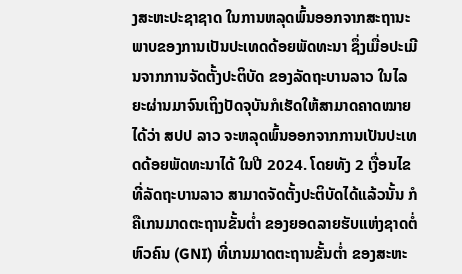ງສະຫະປະຊາຊາດ ໃນການຫລຸດພົ້ນອອກຈາກສະຖານະພາບຂອງການເປັນປະເທດດ້ອຍພັດທະນາ ຊຶ່ງເມື່ອປະເມີນຈາກການຈັດຕັ້ງປະຕິບັດ ຂອງລັດຖະບານລາວ ໃນໄລຍະຜ່ານມາຈົນເຖິງປັດຈຸບັນກໍເຮັດໃຫ້ສາມາດຄາດໝາຍໄດ້ວ່າ ສປປ ລາວ ຈະຫລຸດພົ້ນອອກຈາກການເປັນປະເທດດ້ອຍພັດທະນາໄດ້ ໃນປີ 2024. ໂດຍທັງ 2 ເງື່ອນໄຂທີ່ລັດຖະບານລາວ ສາມາດຈັດຕັ້ງປະຕິບັດໄດ້ແລ້ວນັ້ນ ກໍຄືເກນມາດຕະຖານຂັ້ນຕ່ຳ ຂອງຍອດລາຍຮັບແຫ່ງຊາດຕໍ່ຫົວຄົນ (GNI) ທີ່ເກນມາດຕະຖານຂັ້ນຕ່ຳ ຂອງສະຫະ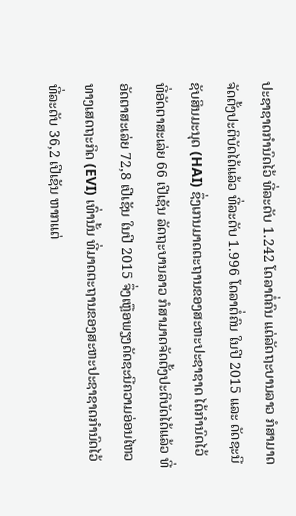ປະຊາຊາດກຳນົດໄວ້ ທີ່ລະດັບ 1.242 ໂດລາຕໍ່ຄົນ ແຕ່ລັດຖະບານລາວ ກໍສາມາດຈັດຕັ້ງປະຕິບັດໄດ້ແລ້ວ ທີ່ລະດັບ 1.996 ໂດລາຕໍ່ຄົນ ໃນປີ 2015 ແລະ ດັດຊະນີຊັບສິນມະນຸດ (HAI) ຊຶ່ງເກນມາດຕະຖານຂອງສະຫະປະຊາຊາດ ໄດ້ກຳນົດໄວ້ ທີ່ອັດຕາສະເລ່ຍ 66 ເປີເຊັນ ລັດຖະບານລາວ ກໍສາມາດຈັດຕັ້ງປະຕິບັດໄດ້ແລ້ວ ທີ່ອັດຕາສະເລ່ຍ 72,8 ເປີເຊັນ ໃນປີ 2015 ຈຶ່ງເຫຼືອພຽງດັດຊະນີຄວາມອ່ອນໄຫວທາງເສດຖະກິດ (EVI) ເທົ່ານັ້ນ ທີ່ມາດຕະຖານຂອງສະຫະປະຊາຊາດກຳນົດໄວ້ ທີ່ລະດັບ 36,2 ເປີເຊັນ ຫາກແຕ່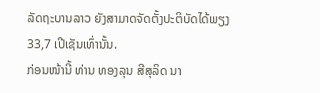ລັດຖະບານລາວ ຍັງສາມາດຈັດຕັ້ງປະຕິບັດໄດ້ພຽງ 33,7 ເປີເຊັນເທົ່ານັ້ນ.
ກ່ອນໜ້ານີ້ ທ່ານ ທອງລຸນ ສີສຸລິດ ນາ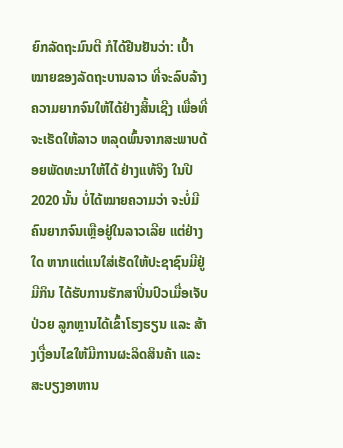ຍົກລັດຖະມົນຕີ ກໍໄດ້ຢືນຢັນວ່າ: ເປົ້າໝາຍຂອງລັດຖະບານລາວ ທີ່ຈະລົບລ້າງຄວາມຍາກຈົນໃຫ້ໄດ້ຢ່າງສິ້ນເຊີງ ເພື່ອທີ່ຈະເຮັດໃຫ້ລາວ ຫລຸດພົ້ນຈາກສະພາບດ້ອຍພັດທະນາໃຫ້ໄດ້ ຢ່າງແທ້ຈິງ ໃນປີ 2020 ນັ້ນ ບໍ່ໄດ້ໝາຍຄວາມວ່າ ຈະບໍ່ມີຄົນຍາກຈົນເຫຼືອຢູ່ໃນລາວເລີຍ ແຕ່ຢ່າງໃດ ຫາກແຕ່ແນໃສ່ເຮັດໃຫ້ປະຊາຊົນມີຢູ່ມີກິນ ໄດ້ຮັບການຮັກສາປິ່ນປົວເມື່ອເຈັບປ່ວຍ ລູກຫຼານໄດ້ເຂົ້າໂຮງຮຽນ ແລະ ສ້າງເງື່ອນໄຂໃຫ້ມີການຜະລິດສິນຄ້າ ແລະ ສະບຽງອາຫານ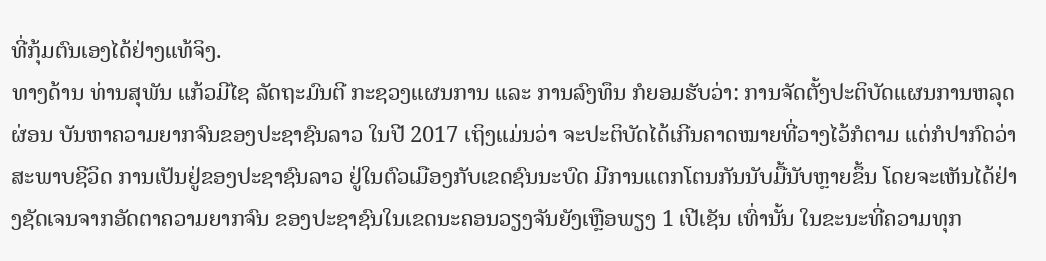ທີ່ກຸ້ມຕົນເອງໄດ້ຢ່າງແທ້ຈິງ.
ທາງດ້ານ ທ່ານສຸພັນ ແກ້ວມີໄຊ ລັດຖະມົນຕີ ກະຊວງແຜນການ ແລະ ການລົງທຶນ ກໍຍອມຮັບວ່າ: ການຈັດຕັ້ງປະຕິບັດແຜນການຫລຸດຜ່ອນ ບັນຫາຄວາມຍາກຈົນຂອງປະຊາຊົນລາວ ໃນປີ 2017 ເຖິງແມ່ນວ່າ ຈະປະຕິບັດໄດ້ເກີນຄາດໝາຍທີ່ວາງໄວ້ກໍຕາມ ແຕ່ກໍປາກົດວ່າ ສະພາບຊີວິດ ການເປັນຢູ່ຂອງປະຊາຊົນລາວ ຢູ່ໃນຕົວເມືອງກັບເຂດຊົນນະບົດ ມີການແຕກໂຕນກັນນັບມື້ນັບຫຼາຍຂຶ້ນ ໂດຍຈະເຫັນໄດ້ຢ່າງຊັດເຈນຈາກອັດຕາຄວາມຍາກຈົນ ຂອງປະຊາຊົນໃນເຂດນະຄອນວຽງຈັນຍັງເຫຼືອພຽງ 1 ເປີເຊັນ ເທົ່ານັ້ນ ໃນຂະນະທີ່ຄວາມທຸກ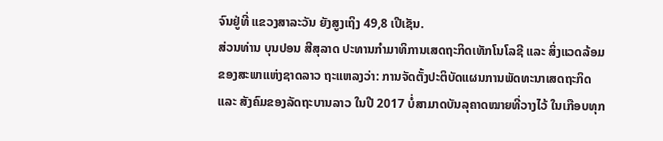ຈົນຢູ່ທີ່ ແຂວງສາລະວັນ ຍັງສູງເຖິງ 49,8 ເປີເຊັນ.
ສ່ວນທ່ານ ບຸນປອນ ສີສຸລາດ ປະທານກຳມາທິການເສດຖະກິດເທັກໂນໂລຊີ ແລະ ສິ່ງແວດລ້ອມ ຂອງສະພາແຫ່ງຊາດລາວ ຖະແຫລງວ່າ: ການຈັດຕັ້ງປະຕິບັດແຜນການພັດທະນາເສດຖະກິດ ແລະ ສັງຄົມຂອງລັດຖະບານລາວ ໃນປີ 2017 ບໍ່ສາມາດບັນລຸຄາດໝາຍທີ່ວາງໄວ້ ໃນເກືອບທຸກ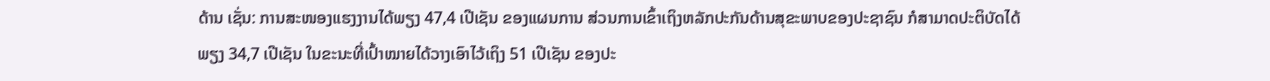ດ້ານ ເຊັ່ນ: ການສະໜອງແຮງງານໄດ້ພຽງ 47,4 ເປີເຊັນ ຂອງແຜນການ ສ່ວນການເຂົ້າເຖິງຫລັກປະກັນດ້ານສຸຂະພາບຂອງປະຊາຊົນ ກໍສາມາດປະຕິບັດໄດ້ພຽງ 34,7 ເປີເຊັນ ໃນຂະນະທີ່ເປົ້າໝາຍໄດ້ວາງເອົາໄວ້ເຖິງ 51 ເປີເຊັນ ຂອງປະ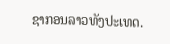ຊາກອນລາວທັງປະເທດ.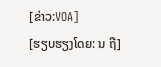[ຂ່າວ:VOA]
[ຮຽບຮຽງໂດຍ: ນ ຖື]